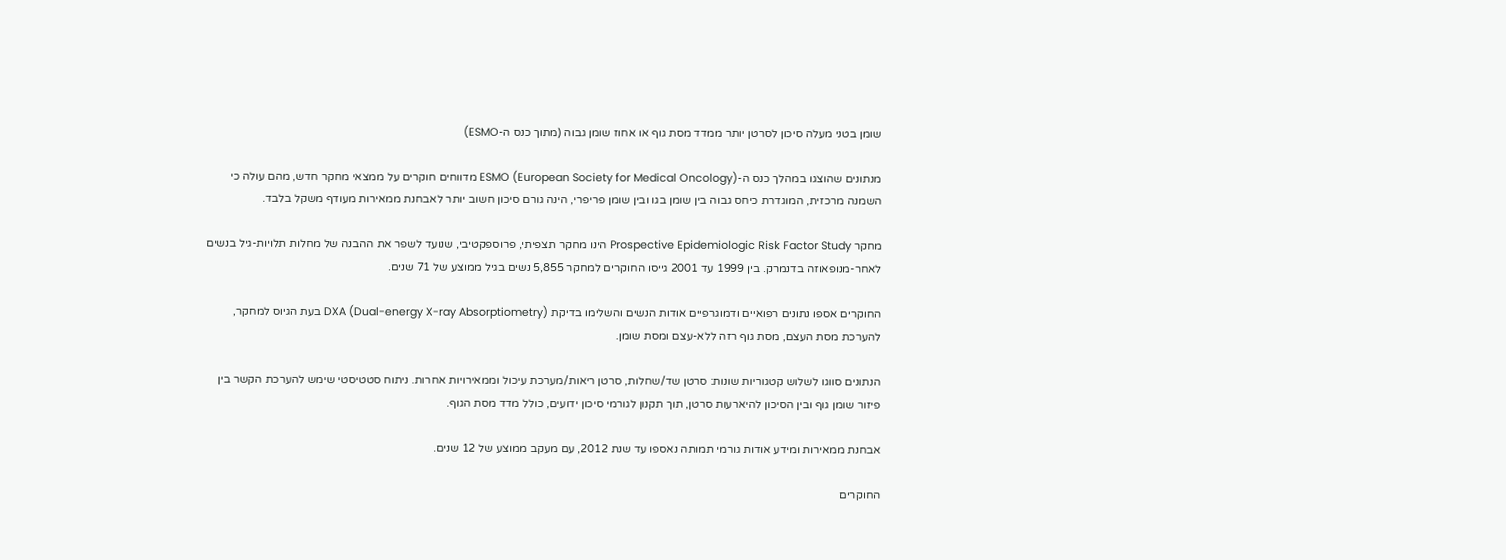שומן בטני מעלה סיכון לסרטן יותר ממדד מסת גוף או אחוז שומן גבוה (מתוך כנס ה-ESMO)

מנתונים שהוצגו במהלך כנס ה-ESMO (European Society for Medical Oncology) מדווחים חוקרים על ממצאי מחקר חדש, מהם עולה כי השמנה מרכזית, המוגדרת כיחס גבוה בין שומן בגו ובין שומן פריפרי, הינה גורם סיכון חשוב יותר לאבחנת ממאירות מעודף משקל בלבד.

מחקר Prospective Epidemiologic Risk Factor Study הינו מחקר תצפיתי, פרוספקטיבי, שנועד לשפר את ההבנה של מחלות תלויות-גיל בנשים לאחר-מנופאוזה בדנמרק. בין 1999 עד 2001 גייסו החוקרים למחקר 5,855 נשים בגיל ממוצע של 71 שנים.

החוקרים אספו נתונים רפואיים ודמוגרפיים אודות הנשים והשלימו בדיקת DXA (Dual-energy X-ray Absorptiometry) בעת הגיוס למחקר, להערכת מסת העצם, מסת גוף רזה ללא-עצם ומסת שומן.

הנתונים סווגו לשלוש קטגוריות שונות: סרטן שד/שחלות, סרטן ריאות/מערכת עיכול וממאירויות אחרות. ניתוח סטטיסטי שימש להערכת הקשר בין פיזור שומן גוף ובין הסיכון להיארעות סרטן, תוך תקנון לגורמי סיכון ידועים, כולל מדד מסת הגוף.

אבחנת ממאירות ומידע אודות גורמי תמותה נאספו עד שנת 2012, עם מעקב ממוצע של 12 שנים.

החוקרים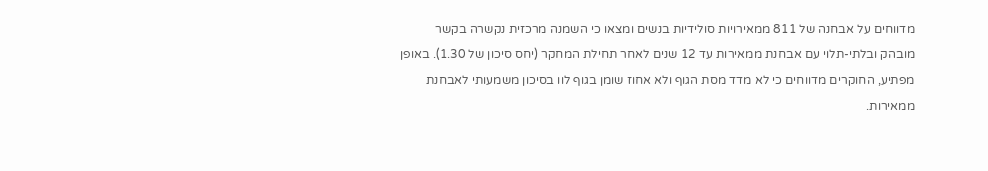מדווחים על אבחנה של 811 ממאירויות סולידיות בנשים ומצאו כי השמנה מרכזית נקשרה בקשר מובהק ובלתי-תלוי עם אבחנת ממאירות עד 12 שנים לאחר תחילת המחקר (יחס סיכון של 1.30). באופן מפתיע, החוקרים מדווחים כי לא מדד מסת הגוף ולא אחוז שומן בגוף לוו בסיכון משמעותי לאבחנת ממאירות.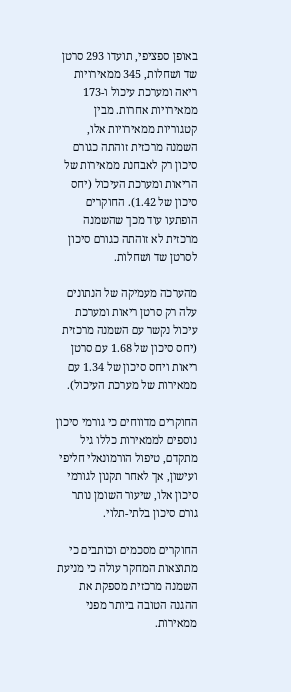באופן ספציפי, תועדו 293 סרטן שד ושחלות, 345 ממאירויות ריאה ומערכת עיכול ו-173 ממאירויות אחרות. מבין קטגוריות ממאירויות אלו, השמנה מרכזית זוהתה כגורם סיכון רק לאבחנת ממאירות של הריאות ומערכת העיכול (יחס סיכון של 1.42). החוקרים הופתעו עוד מכך שהשמנה מרכזית לא זוהתה כגורם סיכון לסרטן שד ושחלות.

מהערכה מעמיקה של הנתונים עלה רק סרטן ריאות ומערכת עיכול נקשר עם השמנה מרכזית (יחס סיכון של 1.68 עם סרטן ריאות ויחס סיכון של 1.34 עם ממאירות של מערכת העיכול).

החוקרים מדווחים כי גורמי סיכון נוספים לממאירות כללו גיל מתקדם, טיפול הורמונאלי חליפי ועישון, אך לאחר תקנון לגורמי סיכון אלו, שיעור השומן נותר גורם סיכון בלתי-תלוי.

החוקרים מסכמים וכותבים כי מתוצאות המחקר עולה כי מניעת השמנה מרכזית מספקת את ההגנה הטובה ביותר מפני ממאירות.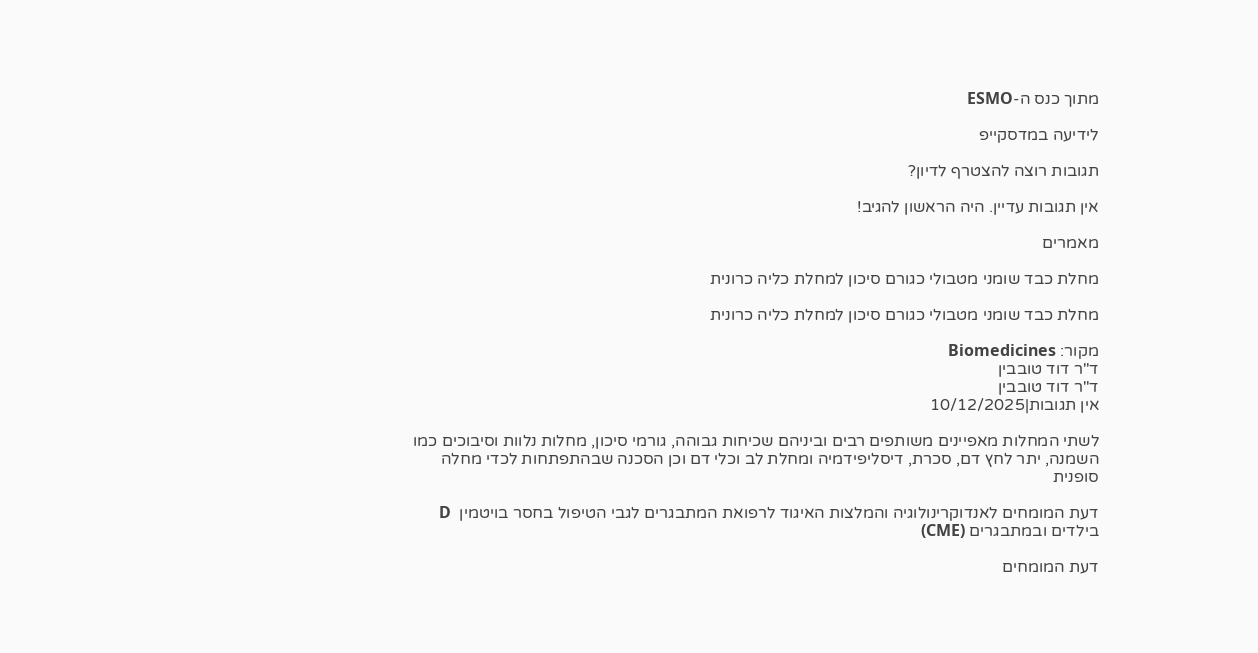מתוך כנס ה-ESMO

לידיעה במדסקייפ

תגובות רוצה להצטרף לדיון?

אין תגובות עדיין. היה הראשון להגיב!

מאמרים

מחלת כבד שומני מטבולי כגורם סיכון למחלת כליה כרונית

מחלת כבד שומני מטבולי כגורם סיכון למחלת כליה כרונית

מקור: Biomedicines
ד"ר דוד טובבין
ד"ר דוד טובבין
אין תגובות|10/12/2025

לשתי המחלות מאפיינים משותפים רבים וביניהם שכיחות גבוהה, גורמי סיכון, מחלות נלוות וסיבוכים כמו השמנה, יתר לחץ דם, סכרת, דיסליפידמיה ומחלת לב וכלי דם וכן הסכנה שבהתפתחות לכדי מחלה סופנית

דעת המומחים לאנדוקרינולוגיה והמלצות האיגוד לרפואת המתבגרים לגבי הטיפול בחסר בויטמין  D בילדים ובמתבגרים (CME)

דעת המומחים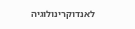לאנדוקרינולוגיה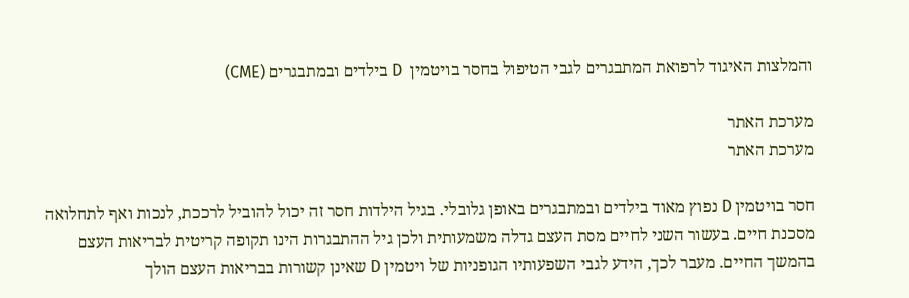והמלצות האיגוד לרפואת המתבגרים לגבי הטיפול בחסר בויטמין  D בילדים ובמתבגרים (CME)

מערכת האתר
מערכת האתר

חסר בויטמין D נפוץ מאוד בילדים ובמתבגרים באופן גלובלי. בגיל הילדות חסר זה יכול להוביל לרככת, לנכות ואף לתחלואה מסכנת חיים. בעשור השני לחיים מסת העצם גדלה משמעותית ולכן גיל ההתבגרות הינו תקופה קריטית לבריאות העצם בהמשך החיים. מעבר לכך, הידע לגבי השפעותיו הגופניות של ויטמין D שאינן קשורות בבריאות העצם הולך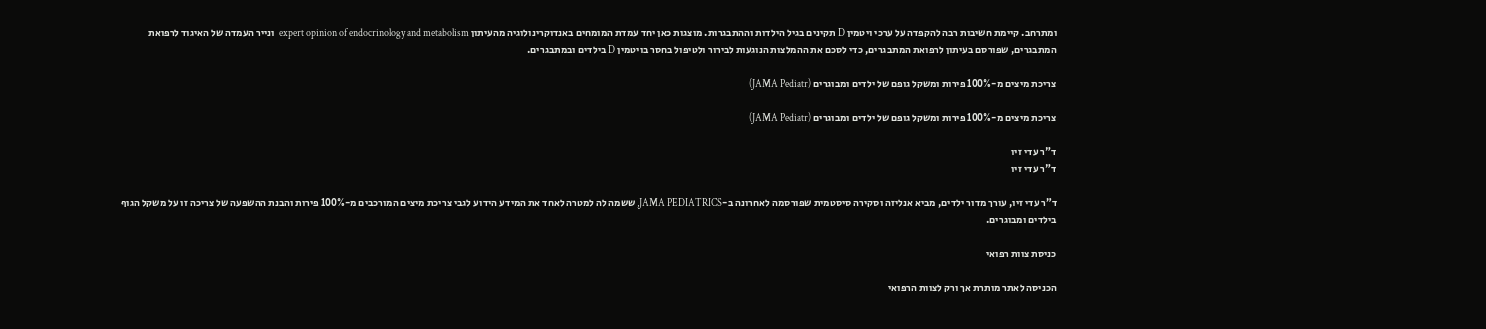ומתרחב. קיימת חשיבות רבה להקפדה על ערכי ויטמין D תקינים בגיל הילדות וההתבגרות. מוצגות כאן יחד עמדת המומחים באנדוקרינולוגיה מהעיתון expert opinion of endocrinology and metabolism  ונייר העמדה של האיגוד לרפואת המתבגרים, שפורסם בעיתון לרפואת המתבגרים, כדי לסכם את ההמלצות הנוגעות לבירור ולטיפול בחסר בויטמין D בילדים ובמתבגרים.

צריכת מיצים מ-100% פירות ומשקל גופם של ילדים ומבוגרים (JAMA Pediatr)

צריכת מיצים מ-100% פירות ומשקל גופם של ילדים ומבוגרים (JAMA Pediatr)

ד"ר עדי זיו
ד"ר עדי זיו

ד”ר עדי זיו, עורך מדור ילדים, מביא אנליזה וסקירה סיסטמית שפורסמה לאחרונה ב-JAMA PEDIATRICS, ששמה לה למטרה לאחד את המידע הידוע לגבי צריכת מיצים המורכבים מ-100% פירות והבנת ההשפעה של צריכה זו על משקל הגוף בילדים ומבוגרים.

כניסת צוות רפואי

הכניסה לאתר מותרת אך ורק לצוות הרפואי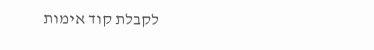לקבלת קוד אימות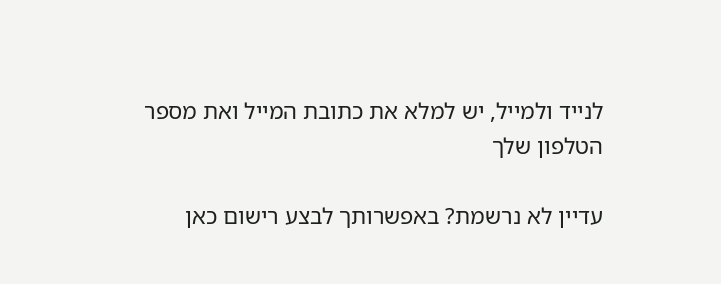לנייד ולמייל, יש למלא את כתובת המייל ואת מספר הטלפון שלך

עדיין לא נרשמת? באפשרותך לבצע רישום כאן